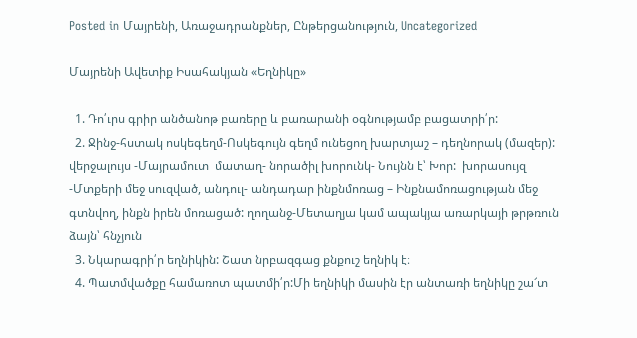Posted in Մայրենի, Առաջադրանքներ, Ընթերցանություն, Uncategorized

Մայրենի Ավետիք Իսահակյան «Եղնիկը»

  1. Դո՛ւրս գրիր անծանոթ բառերը և բառարանի օգնությամբ բացատրի՛ր:
  2. Ջինջ-հստակ ոսկեգեղմ-Ոսկեգույն գեղմ ունեցող խարտյաշ – դեղնորակ (մազեր): վերջալույս -Մայրամուտ  մատաղ- նորածիլ խորունկ- Նույնն է՝ Խոր:  խորասույզ -Մտքերի մեջ սուզված, անդուլ- անդադար ինքնմոռաց – Ինքնամոռացության մեջ գտնվող, ինքն իրեն մոռացած: ղողանջ-Մետաղյա կամ ապակյա առարկայի թրթռուն ձայն՝ հնչյուն
  3. Նկարագրի՛ր եղնիկին: Շատ նրբազգաց քնքուշ եղնիկ է։
  4. Պատմվածքը համառոտ պատմի՛ր:Մի եղնիկի մասին էր անտառի եղնիկը շա՜տ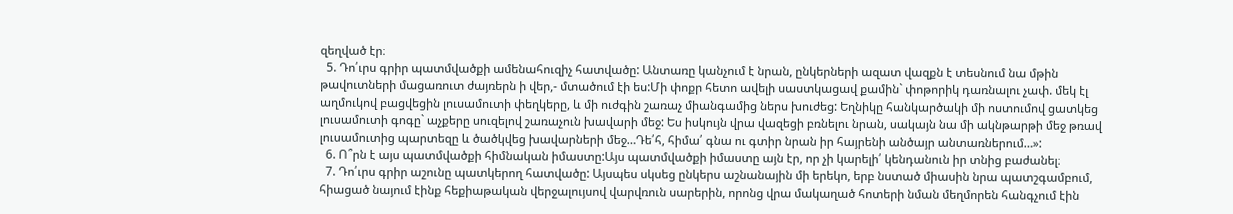զեղված էր։
  5. Դո՛ւրս գրիր պատմվածքի ամենահուզիչ հատվածը: Անտառը կանչում է նրան, ընկերների ազատ վազքն է տեսնում նա մթին թավուտների մացառուտ ժայռերն ի վեր,- մտածում էի ես:Մի փոքր հետո ավելի սաստկացավ քամին` փոթորիկ դառնալու չափ. մեկ էլ աղմուկով բացվեցին լուսամուտի փեղկերը, և մի ուժգին շառաչ միանգամից ներս խուժեց: Եղնիկը հանկարծակի մի ոստումով ցատկեց լուսամուտի գոգը` աչքերը սուզելով շառաչուն խավարի մեջ: Ես իսկույն վրա վազեցի բռնելու նրան, սակայն նա մի ակնթարթի մեջ թռավ լուսամուտից պարտեզը և ծածկվեց խավարների մեջ…Դե՛հ, հիմա՛ գնա ու գտիր նրան իր հայրենի անծայր անտառներում…»:
  6. Ո՞րն է այս պատմվածքի հիմնական իմաստը:Այս պատմվածքի իմաստը այն էր, որ չի կարելի՛ կենդանուն իր տնից բաժանել։
  7. Դո՛ւրս գրիր աշունը պատկերող հատվածը: Այսպես սկսեց ընկերս աշնանային մի երեկո, երբ նստած միասին նրա պատշգամբում, հիացած նայում էինք հեքիաթական վերջալույսով վարվռուն սարերին, որոնց վրա մակաղած հոտերի նման մեղմորեն հանգչում էին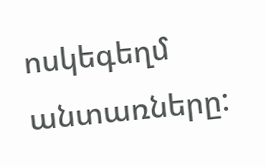ոսկեգեղմ անտառները: